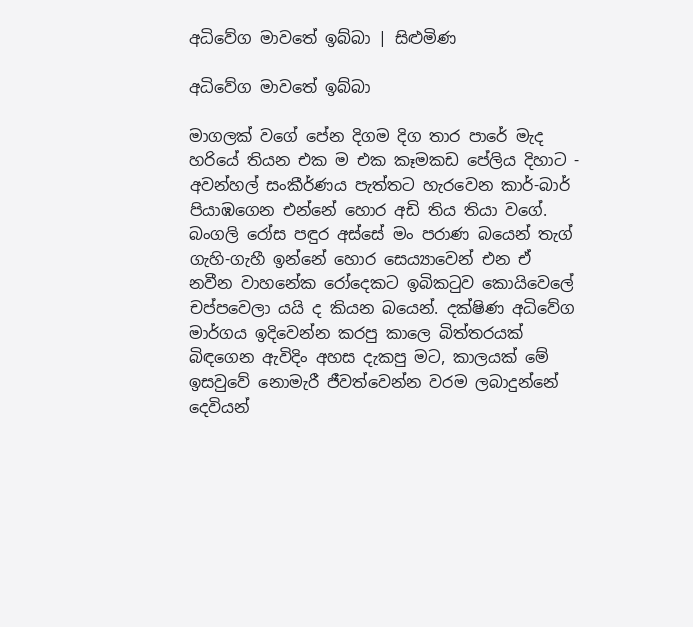අධිවේග මාවතේ ඉබ්බා | සිළුමිණ

අධිවේග මාවතේ ඉබ්බා

මාගලක් වගේ පේන දිගම දිග තාර පාරේ මැද හරියේ තියන එක ම එක කෑමකඩ පේලිය දිහාට - අවන්හල් සංකීර්ණය පැත්තට හැරවෙන කාර්-බාර් පියාඹගෙන එන්නේ හොර අඩි තිය තියා වගේ. බංගලි රෝස පඳුර අස්සේ මං පරාණ බයෙන් තැග් ගැහි-ගැහී ඉන්නේ හොර සෙය්‍යාවෙන් එන ඒ නවීන වාහනේක රෝදෙකට ඉබිකටුව කොයිවෙලේ චප්පවෙලා යයි ද කියන බයෙන්. දක්ෂිණ අධිවේග මාර්ගය ඉදිවෙන්න කරපු කාලෙ බිත්තරයක් බිඳගෙන ඇවිදිං අහස දැකපු මට, කාලයක් මේ ඉසවුවේ නොමැරී ජීවත්වෙන්න වරම ලබාදුන්නේ දෙවියන්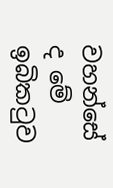වහන්සේ ද මේ ඉබිකටුව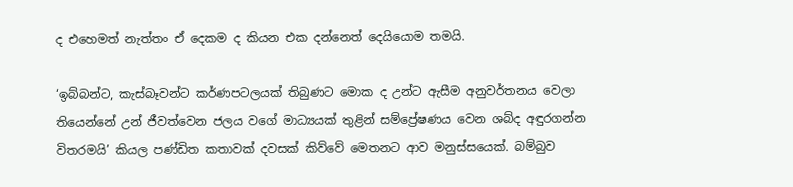ද එහෙමත් නැත්තං ඒ දෙකම ද කියන එක දන්නෙත් දෙයියොම තමයි.

‘ඉබ්බන්ට, කැස්බෑවන්ට කර්ණපටලයක් තිබුණට මොක ද උන්ට ඇසීම අනුවර්තනය වෙලා තියෙන්නේ උන් ජීවත්වෙන ජලය වගේ මාධ්‍යයක් තුළින් සම්ප්‍රේෂණය වෙන ශබ්ද අඳුරගන්න විතරමයි’ කියල පණ්ඩිත කතාවක් දවසක් කිව්වේ මෙතනට ආව මනුස්සයෙක්. බම්බුව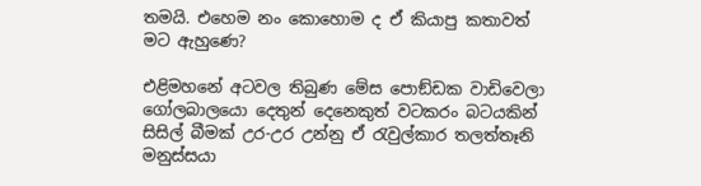තමයි. එහෙම නං කොහොම ද ඒ කියාපු කතාවත් මට ඇහුණෙ?

එළිමහනේ අටවල තිබුණ මේස පොඞ්ඩක වාඩිවෙලා ගෝලබාලයො දෙතුන් දෙනෙකුත් වටකරං බටයකින් සිසිල් බීමක් උර-උර උන්නු ඒ රැවුල්කාර තලත්තෑනි මනුස්සයා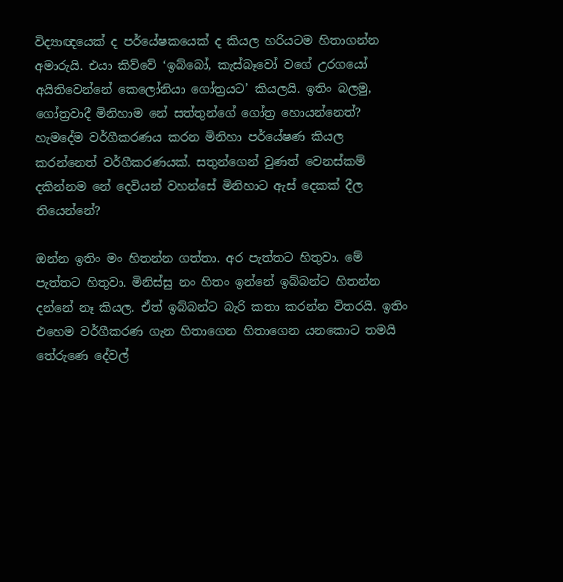විද්‍යාඥයෙක් ද පර්යේෂකයෙක් ද කියල හරියටම හිතාගන්න අමාරුයි. එයා කිව්වේ ‘ඉබ්බෝ, කැස්බෑවෝ වගේ උරගයෝ අයිතිවෙන්නේ කෙලෝනියා ගෝත්‍රයට’ කියලයි. ඉතිං බලමු, ගෝත්‍රවාදී මිනිහාම නේ සත්තුන්ගේ ගෝත්‍ර හොයන්නෙත්? හැමදේම වර්ගීකරණය කරන මිනිහා පර්යේෂණ කියල කරන්නෙත් වර්ගීකරණයක්. සතුන්ගෙන් වුණත් වෙනස්කම් දකින්නම නේ දෙවියන් වහන්සේ මිනිහාට ඇස් දෙකක් දීල තියෙන්නේ?

ඔන්න ඉතිං මං හිතන්න ගත්තා. අර පැත්තට හිතුවා. මේ පැත්තට හිතුවා. මිනිස්සු නං හිතං ඉන්නේ ඉබ්බන්ට හිතන්න දන්නේ නෑ කියල. ඒත් ඉබ්බන්ට බැරි කතා කරන්න විතරයි. ඉතිං එහෙම වර්ගීකරණ ගැන හිතාගෙන හිතාගෙන යනකොට තමයි තේරුණෙ දේවල්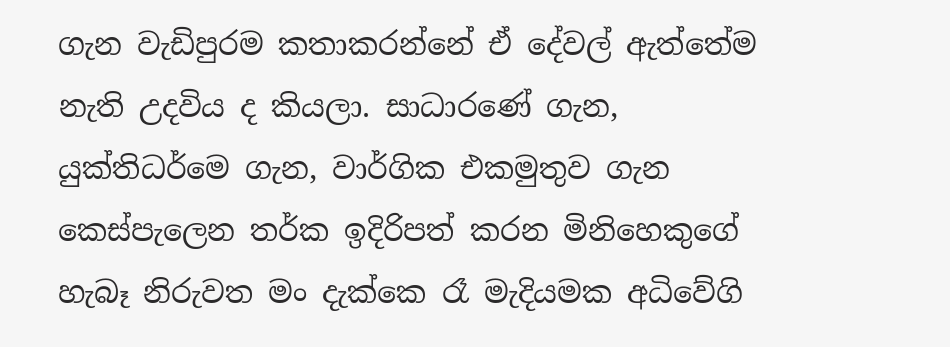ගැන වැඩිපුරම කතාකරන්නේ ඒ දේවල් ඇත්තේම නැති උදවිය ද කියලා. සාධාරණේ ගැන, යුක්තිධර්මෙ ගැන, වාර්ගික එකමුතුව ගැන කෙස්පැලෙන තර්ක ඉදිරිපත් කරන මිනිහෙකුගේ හැබෑ නිරුවත මං දැක්කෙ රෑ මැදියමක අධිවේගි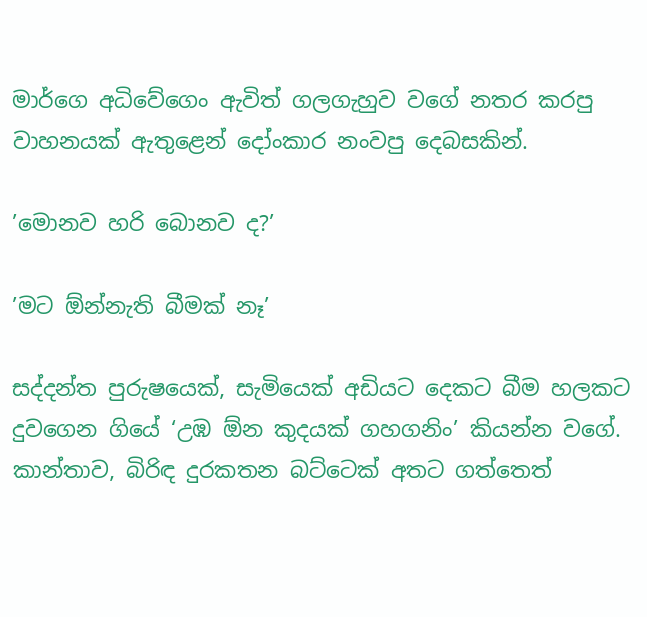මාර්ගෙ අධිවේගෙං ඇවිත් ගලගැහුව වගේ නතර කරපු වාහනයක් ඇතුළෙන් දෝංකාර නංවපු දෙබසකින්.

’මොනව හරි බොනව ද?’

’මට ඕන්නැති බීමක් නෑ’

සද්දන්ත පුරුෂයෙක්, සැමියෙක් අඩියට දෙකට බීම හලකට දුවගෙන ගියේ ‘උඹ ඕන කුදයක් ගහගනිං’ කියන්න වගේ. කාන්තාව, බිරිඳ දුරකතන බට්ටෙක් අතට ගත්තෙත්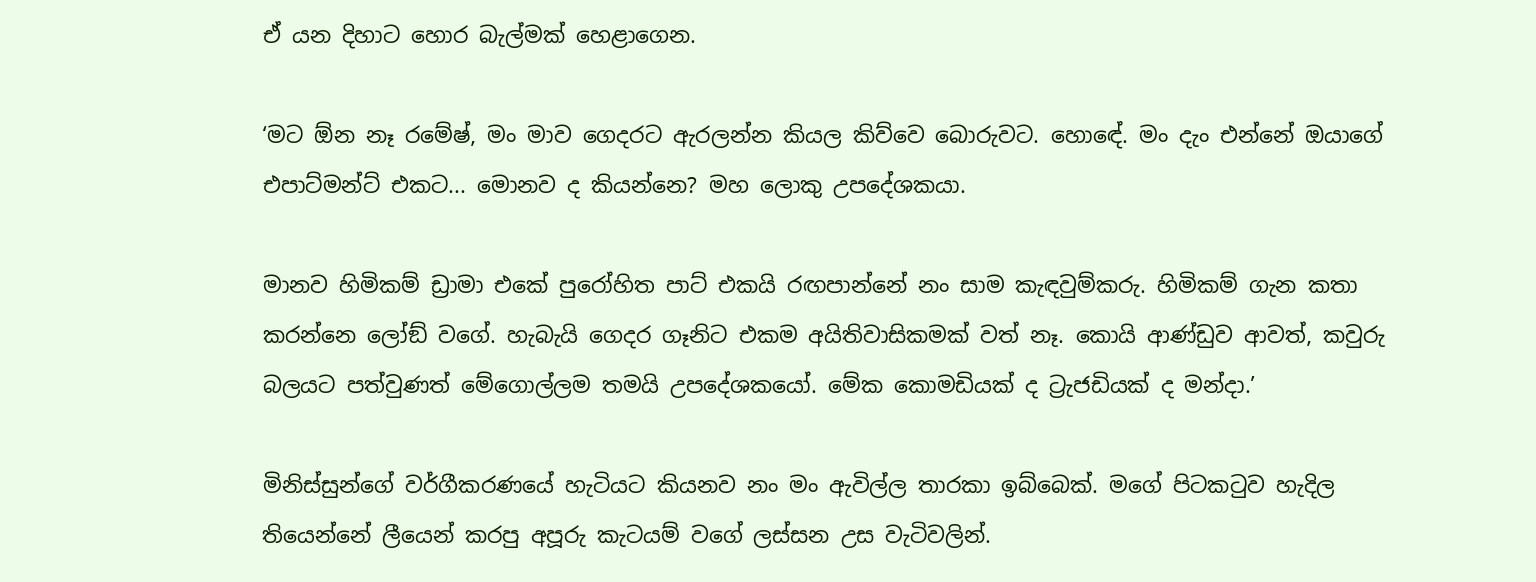ඒ යන දිහාට හොර බැල්මක් හෙළාගෙන.

‘මට ඕන නෑ රමේෂ්, මං මාව ගෙදරට ඇරලන්න කියල කිව්වෙ බොරුවට. හොඳේ. මං දැං එන්නේ ඔයාගේ එපාට්මන්ට් එකට... මොනව ද කියන්නෙ? මහ ලොකු උපදේශකයා.

මානව හිමිකම් ඩ්‍රාමා එකේ පුරෝහිත පාට් එකයි රඟපාන්නේ නං සාම කැඳවුම්කරු. හිමිකම් ගැන කතා කරන්නෙ ලෝඞ් වගේ. හැබැයි ගෙදර ගෑනිට එකම අයිතිවාසිකමක් වත් නෑ. කොයි ආණ්ඩුව ආවත්, කවුරු බලයට පත්වුණත් මේගොල්ලම තමයි උපදේශකයෝ. මේක කොමඩියක් ද ට්‍රැජඩියක් ද මන්දා.’

මිනිස්සුන්ගේ වර්ගීකරණයේ හැටියට කියනව නං මං ඇවිල්ල තාරකා ඉබ්බෙක්. මගේ පිටකටුව හැදිල තියෙන්නේ ලීයෙන් කරපු අපූරු කැටයම් වගේ ලස්සන උස වැටිවලින්.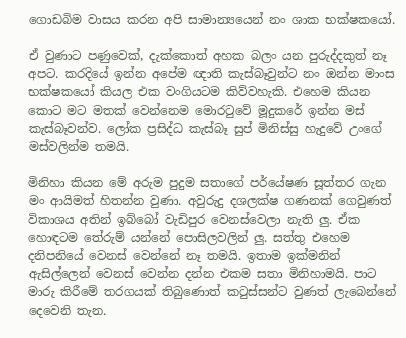ගොඩබිම වාසය කරන අපි සාමාන්‍යයෙන් නං ශාක භක්ෂකයෝ.

ඒ වුණාට පණුවෙක්, දැක්කොත් අහක බලං යන පුරුද්දකුත් නෑ අපට. කරදියේ ඉන්න අපේම ඥාති කැස්බෑවුන්ට නං ඔන්න මාංස භක්ෂකයෝ කියල එක වංගියටම කිව්වහැකි. එහෙම කියන කොට මට මතක් වෙන්නෙම මොරටුවේ මූදුකරේ ඉන්න මස් කැස්බෑවන්ව. ලෝක ප්‍රසිද්ධ කැස්බෑ සුප් මිනිස්සු හැදුවේ උංගේ මස්වලින්ම තමයි.

මිනිහා කියන මේ අරුම පුදුම සතාගේ පර්යේෂණ සූත්තර ගැන මං ආයිමත් හිතන්න වුණා. අවුරුදු දශලක්ෂ ගණනක් ගෙවුණත් විකාශය අතින් ඉබ්බෝ වැඩිපුර වෙනස්වෙලා නැති ලු. ඒක හොඳටම තේරුම් යන්නේ පොසිලවලින් ලු. සත්තු එහෙම දනිපනියේ වෙනස් වෙන්නේ නෑ තමයි. ඉතාම ඉක්මනින් ඇසිල්ලෙන් වෙනස් වෙන්න දන්න එකම සතා මිනිහාමයි. පාට මාරු කිරීමේ තරගයක් තිබුණොත් කටුස්සන්ට වුණත් ලැබෙන්නේ දෙවෙනි තැන.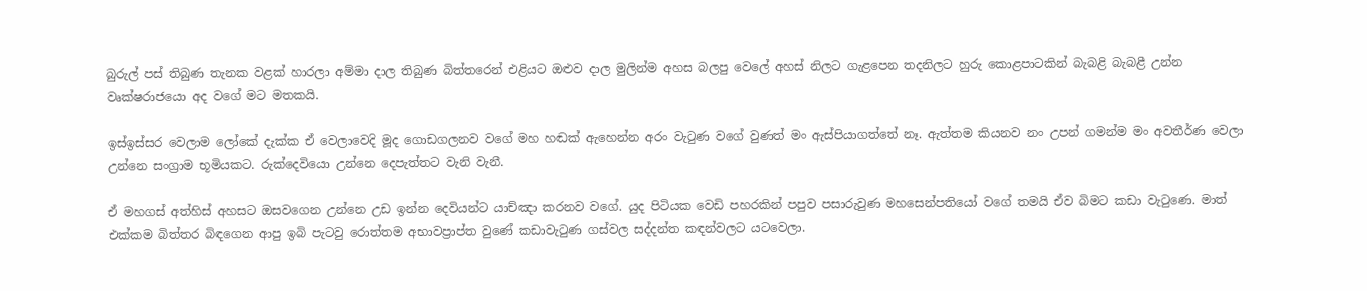බුරුල් පස් තිබුණ තැනක වළක් හාරලා අම්මා දාල තිබුණ බිත්තරෙන් එළියට ඔළුව දාල මුලින්ම අහස බලපු වෙලේ අහස් නිලට ගැළපෙන තදනිලට හුරු කොළපාටකින් බැබළි බැබළී උන්න වෘක්ෂරාජයො අද වගේ මට මතකයි.

ඉස්ඉස්සර වෙලාම ලෝකේ දැක්ක ඒ වෙලාවෙදි මූද ගොඩගලනව වගේ මහ හඬක් ඇහෙන්න අරං වැටුණ වගේ වුණත් මං ඇස්පියාගත්තේ නෑ. ඇත්තම කියනව නං උපන් ගමන්ම මං අවතීර්ණ වෙලා උන්නෙ සංග්‍රාම භූමියකට. රුක්දෙවියො උන්නෙ දෙපැත්තට වැනි වැනී.

ඒ මහගස් අත්හිස් අහසට ඔසවගෙන උන්නෙ උඩ ඉන්න දෙවියන්ට යාච්ඤා කරනව වගේ. යුද පිටියක වෙඩි පහරකින් පපුව පසාරුවුණ මහසෙන්පතියෝ වගේ තමයි ඒව බිමට කඩා වැටුණෙ. මාත් එක්කම බිත්තර බිඳගෙන ආපු ඉබි පැටවු රොත්තම අභාවප්‍රාප්ත වුණේ කඩාවැටුණ ගස්වල සද්දන්ත කඳන්වලට යටවෙලා.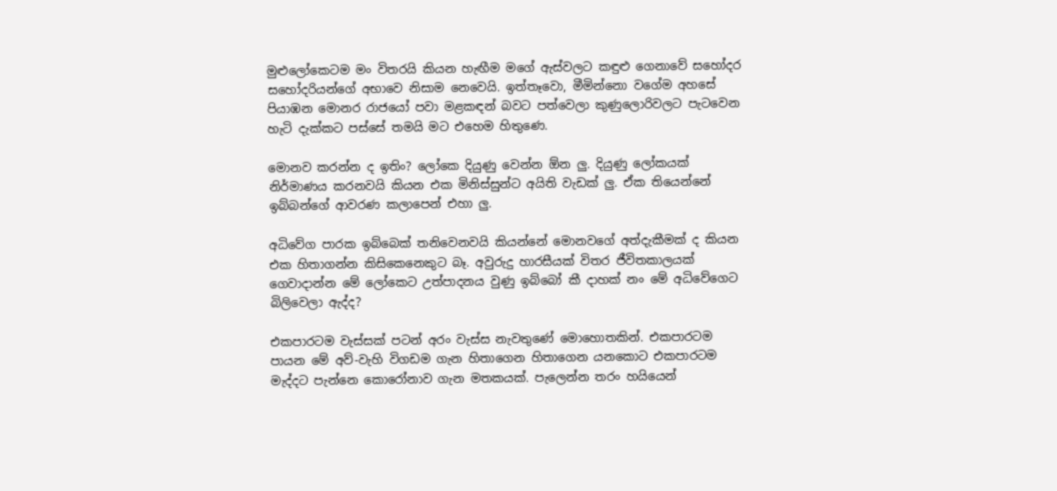මුළුලෝකෙටම මං විතරයි කියන හැඟීම මගේ ඇස්වලට කඳුළු ගෙනාවේ සහෝදර සහෝදරියන්ගේ අභාවෙ නිසාම නෙවෙයි. ඉත්තෑවො, මීමින්නො වගේම අහසේ පියාඹන මොනර රාජයෝ පවා මළකඳන් බවට පත්වෙලා කුණුලොරිවලට පැටවෙන හැටි දැක්කට පස්සේ තමයි මට එහෙම හිතුණෙ.

මොනව කරන්න ද ඉතිං? ලෝකෙ දියුණු වෙන්න ඕන ලු. දියුණු ලෝකයක් නිර්මාණය කරනවයි කියන එක මිනිස්සුන්ට අයිති වැඩක් ලු. ඒක තියෙන්නේ ඉබ්බන්ගේ ආවරණ කලාපෙන් එහා ලු.

අධිවේග පාරක ඉබ්බෙක් තනිවෙනවයි කියන්නේ මොනවගේ අත්දැකීමක් ද කියන එක හිතාගන්න කිසිකෙනෙකුට බෑ. අවුරුදු හාරසීයක් විතර ජීවිතකාලයක් ගෙවාදාන්න මේ ලෝකෙට උත්පාදනය වුණු ඉබ්බෝ කී දාහක් නං මේ අධිවේගෙට බිලිවෙලා ඇද්ද?

එකපාරටම වැස්සක් පටන් අරං වැස්ස නැවතුණේ මොහොතකින්. එකපාරටම පායන මේ අව්-වැහි විගඩම ගැන හිතාගෙන හිතාගෙන යනකොට එකපාරටම මැද්දට පැන්නෙ කොරෝනාව ගැන මතකයක්. පැලෙන්න තරං හයියෙන්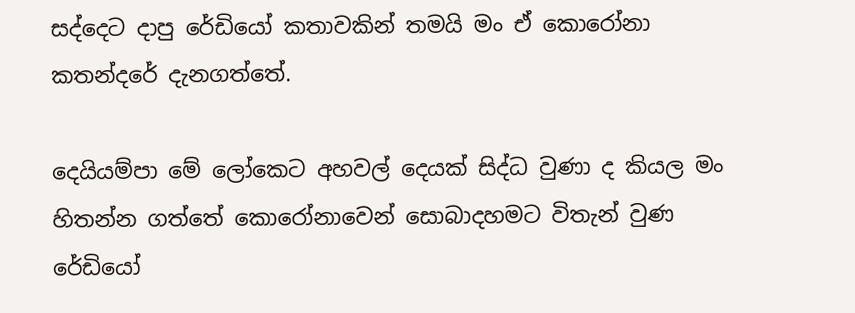සද්දෙට දාපු රේඩියෝ කතාවකින් තමයි මං ඒ කොරෝනා කතන්දරේ දැනගත්තේ.

දෙයියම්පා මේ ලෝකෙට අහවල් දෙයක් සිද්ධ වුණා ද කියල මං හිතන්න ගත්තේ කොරෝනාවෙන් සොබාදහමට විතැන් වුණ රේඩියෝ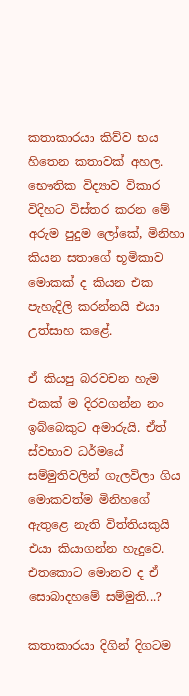කතාකාරයා කිව්ව භය හිතෙන කතාවක් අහල. භෞතික විද්‍යාව විකාර විදිහට විස්තර කරන මේ අරුම පුදුම ලෝකේ, මිනිහා කියන සතාගේ භූමිකාව මොකක් ද කියන එක පැහැදිලි කරන්නයි එයා උත්සාහ කළේ.

ඒ කියපු බරවචන හැම එකක් ම දිරවගන්න නං ඉබ්බෙකුට අමාරුයි. ඒත් ස්වභාව ධර්මයේ සම්මුතිවලින් ගැලවිලා ගිය මොකවත්ම මිනිහගේ ඇතුළෙ නැති විත්තියකුයි එයා කියාගන්න හැදුවෙ. එතකොට මොනව ද ඒ සොබාදහමේ සම්මුති...?

කතාකාරයා දිගින් දිගටම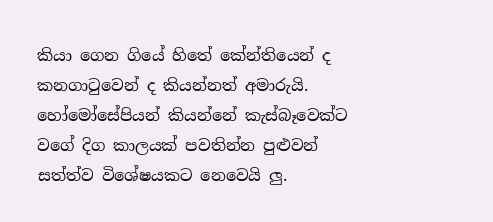කියා ගෙන ගියේ හිතේ කේන්තියෙන් ද කනගාටුවෙන් ද කියන්නත් අමාරුයි. හෝමෝසේපියන් කියන්නේ කැස්බෑවෙක්ට වගේ දිග කාලයක් පවතින්න පුළුවන් සත්ත්ව විශේෂයකට නෙවෙයි ලු.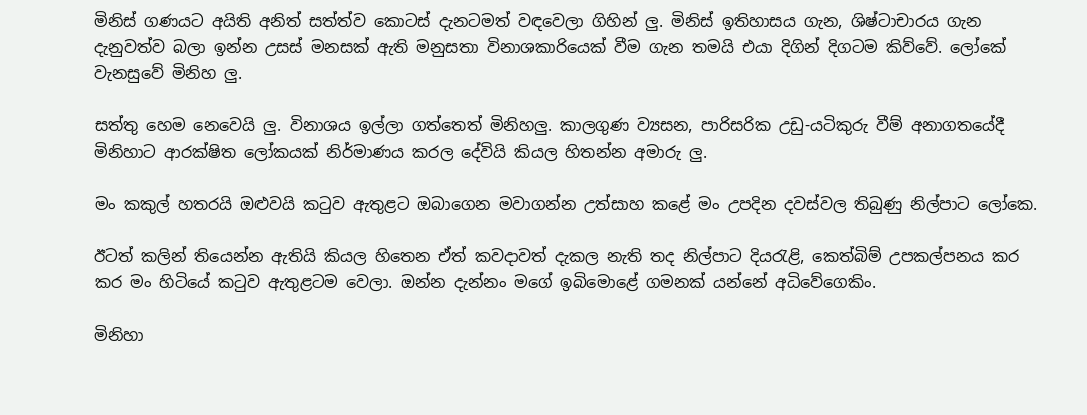මිනිස් ගණයට අයිති අනිත් සත්ත්ව කොටස් දැනටමත් වඳවෙලා ගිහින් ලු. මිනිස් ඉතිහාසය ගැන, ශිෂ්ටාචාරය ගැන දැනුවත්ව බලා ඉන්න උසස් මනසක් ඇති මනුසතා විනාශකාරියෙක් වීම ගැන තමයි එයා දිගින් දිගටම කිව්වේ. ලෝකේ වැනසුවේ මිනිහ ලු.

සත්තු හෙම නෙවෙයි ලු. විනාශය ඉල්ලා ගත්තෙත් මිනිහලු. කාලගුණ ව්‍යසන, පාරිසරික උඩු-යටිකුරු වීම් අනාගතයේදී මිනිහාට ආරක්ෂිත ලෝකයක් නිර්මාණය කරල දේවියි කියල හිතන්න අමාරු ලු.

මං කකුල් හතරයි ඔළුවයි කටුව ඇතුළට ඔබාගෙන මවාගන්න උත්සාහ කළේ මං උපදින දවස්වල තිබුණු නිල්පාට ලෝකෙ.

ඊටත් කලින් තියෙන්න ඇතියි කියල හිතෙන ඒත් කවදාවත් දැකල නැති තද නිල්පාට දියරැළි, කෙත්බිම් උපකල්පනය කර කර මං හිටියේ කටුව ඇතුළටම වෙලා. ඔන්න දැන්නං මගේ ඉබිමොළේ ගමනක් යන්නේ අධිවේගෙකිං.

මිනිහා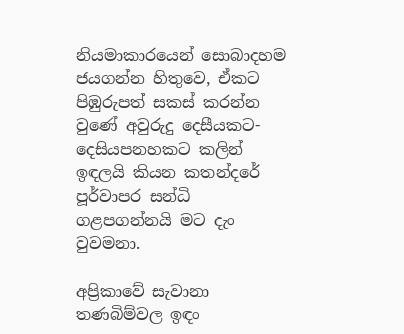නියමාකාරයෙන් සොබාදහම ජයගන්න හිතුවෙ, ඒකට පිඹුරුපත් සකස් කරන්න වුණේ අවුරුදු දෙසීයකට-දෙසියපනහකට කලින් ඉඳලයි කියන කතන්දරේ පූර්වාපර සන්ධි ගළපගන්නයි මට දැං වුවමනා.

අප්‍රිකාවේ සැවානා තණබිම්වල ඉඳං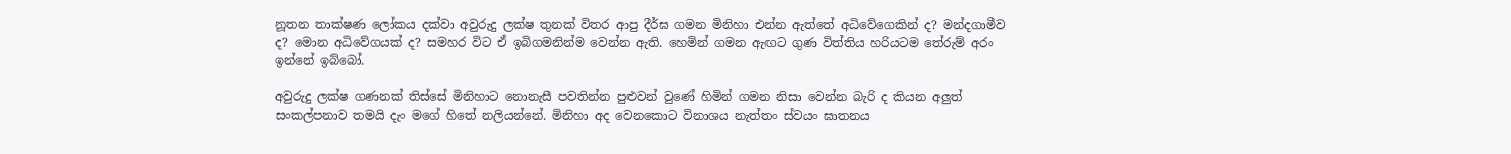නූතන තාක්ෂණ ලෝකය දක්වා අවුරුදු ලක්ෂ තුනක් විතර ආපු දීර්ඝ ගමන මිනිහා එන්න ඇත්තේ අධිවේගෙකින් ද? මන්දගාමීව ද? මොන අධිවේගයක් ද? සමහර විට ඒ ඉබිගමනින්ම වෙන්න ඇති. හෙමින් ගමන ඇඟට ගුණ විත්තිය හරියටම තේරුම් අරං ඉන්නේ ඉබ්බෝ.

අවුරුදු ලක්ෂ ගණනක් තිස්සේ මිනිහාට නොනැසී පවතින්න පුළුවන් වුණේ හිමින් ගමන නිසා වෙන්න බැරි ද කියන අලුත් සංකල්පනාව තමයි දැං මගේ හිතේ නලියන්නේ. මිනිහා අද වෙනකොට විනාශය නැත්තං ස්වයං ඝාතනය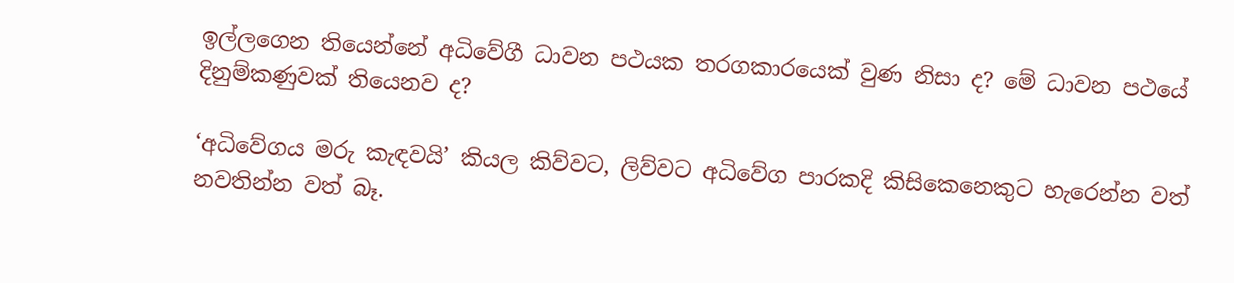ඉල්ලගෙන තියෙන්නේ අධිවේගී ධාවන පථයක තරගකාරයෙක් වුණ නිසා ද? මේ ධාවන පථයේ දිනුම්කණුවක් තියෙනව ද?

‘අධිවේගය මරු කැඳවයි’ කියල කිව්වට, ලිව්වට අධිවේග පාරකදි කිසිකෙනෙකුට හැරෙන්න වත් නවතින්න වත් බෑ.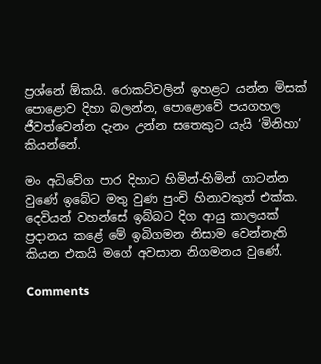ප්‍රශ්නේ ඕකයි. රොකට්වලින් ඉහළට යන්න මිසක් පොළොව දිහා බලන්න, පොළොවේ පයගහල ජීවත්වෙන්න දැනං උන්න සතෙකුට යැයි ‘මිනිහා’ කියන්නේ.

මං අධිවේග පාර දිහාට හිමින්-හිමින් ගාටන්න වුණේ ඉබේට මතු වුණ පුංචි හිනාවකුත් එක්ක. දෙවියන් වහන්සේ ඉබ්බට දිග ආයු කාලයක් ප්‍රදානය කළේ මේ ඉබිගමන නිසාම වෙන්නැති කියන එකයි මගේ අවසාන නිගමනය වුණේ.

Comments